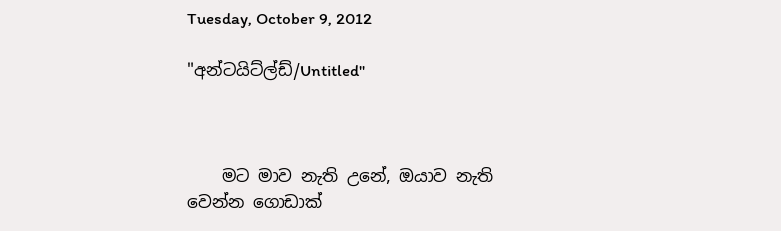Tuesday, October 9, 2012

"අන්ටයිට්ල්ඩ්/Untitled"



    මට මාව නැති උනේ, ඔයාව නැති වෙන්න ගොඩාක්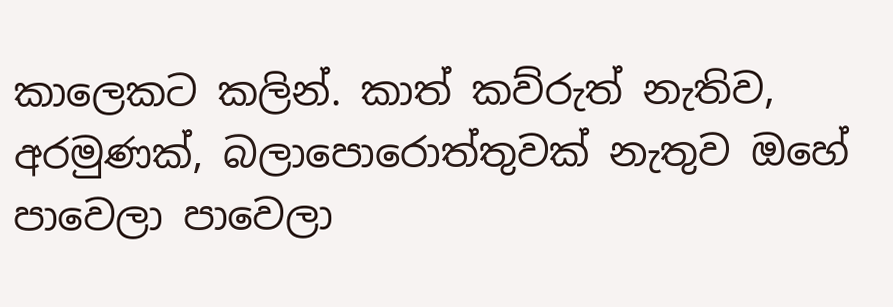කාලෙකට කලින්. කාත් කව්රුත් නැතිව, අරමුණක්, බලාපොරොත්තුවක් නැතුව ඔහේ පාවෙලා පාවෙලා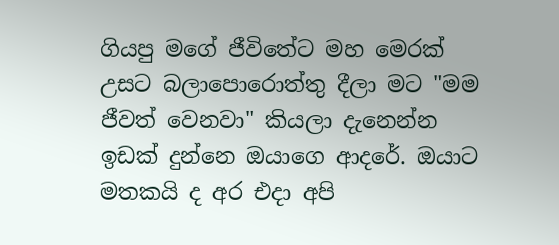ගියපු මගේ ජීවිතේට මහ මෙරක් උසට බලාපොරොත්තු දීලා මට "මම ජීවත් වෙනවා" කියලා දැනෙන්න ඉඩක් දුන්නෙ ඔයාගෙ ආදරේ. ඔයාට මතකයි ද අර එදා අපි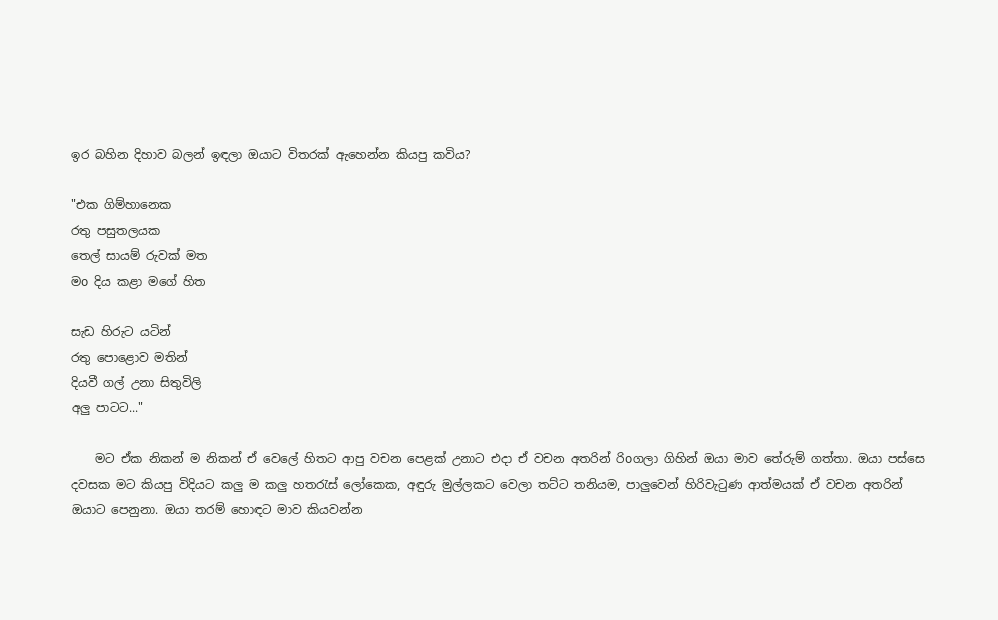ඉර බහින දිහාව බලන් ඉඳලා ඔයාට විතරක් ඇහෙන්න කියපු කවිය?

"එක ගිම්හානෙක
රතු පසුතලයක
තෙල් සායම් රුවක් මත
මo දිය කළා මගේ හිත

සැඩ හිරුට යටින්
රතු පොළොව මතින්
දියවී ගල් උනා සිතුවිලි
අලු පාටට..."

    මට ඒක නිකන් ම නිකන් ඒ වෙලේ හිතට ආපු වචන පෙළක් උනාට එදා ඒ වචන අතරින් රිoගලා ගිහින් ඔයා මාව තේරුම් ගත්තා. ඔයා පස්සෙ දවසක මට කියපු විදියට කලු ම කලු හතරැස් ලෝකෙක, අඳුරු මුල්ලකට වෙලා තට්ට තනියම, පාලුවෙන් හිරිවැටුණ ආත්මයක් ඒ වචන අතරින් ඔයාට පෙනුනා. ඔයා තරම් හොඳට මාව කියවන්න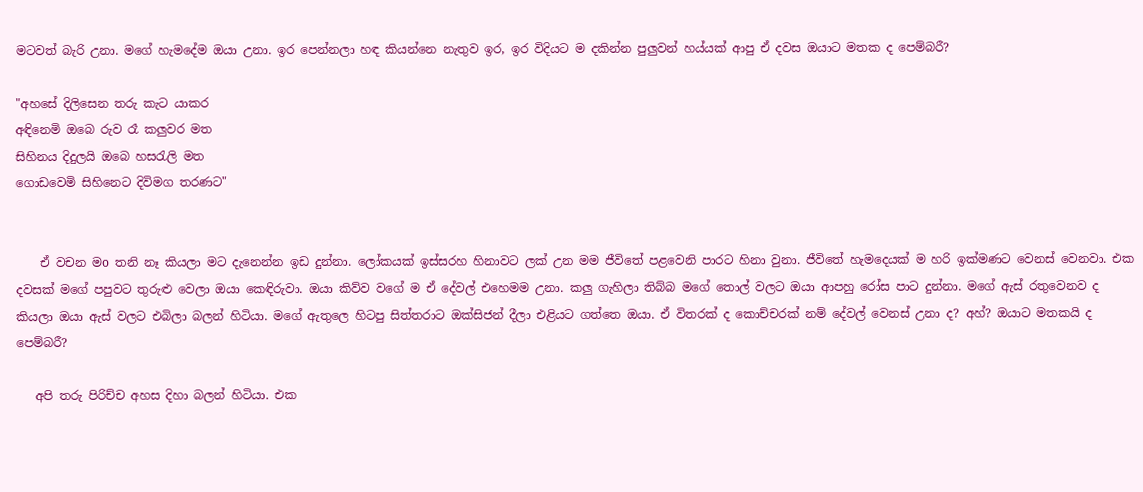මටවත් බැරි උනා. මගේ හැමදේම ඔයා උනා. ඉර පෙන්නලා හඳ කියන්නෙ නැතුව ඉර, ඉර විදියට ම දකින්න පුලුවන් හය්යක් ආපු ඒ දවස ඔයාට මතක ද පෙම්බරී?

"අහසේ දිලිසෙන තරු කැට යාකර
අඳිනෙමි ඔබෙ රුව රෑ කලුවර මත
සිහිනය දිදුලයි ඔබෙ හසරැලි මත
ගොඩවෙමි සිහිනෙට දිවිමග තරණට"


    ඒ වචන මo තනි නෑ කියලා මට දැනෙන්න ඉඩ දුන්නා. ලෝකයක් ඉස්සරහ හිනාවට ලක් උන මම ජීවිතේ පළවෙනි පාරට හිනා වුනා. ජීවිතේ හැමදෙයක් ම හරි ඉක්මණට වෙනස් වෙනවා. එක දවසක් මගේ පපුවට තුරුළු වෙලා ඔයා කෙඳිරුවා. ඔයා කිව්ව වගේ ම ඒ දේවල් එහෙමම උනා. කලු ගැහිලා තිබ්බ මගේ තොල් වලට ඔයා ආපහු රෝස පාට දුන්නා. මගේ ඇස් රතුවෙනව ද කියලා ඔයා ඇස් වලට එබිලා බලන් හිටියා. මගේ ඇතුලෙ හිටපු සිත්තරාට ඔක්සිජන් දීලා එළියට ගත්තෙ ඔයා. ඒ විතරක් ද කොච්චරක් නම් දේවල් වෙනස් උනා ද? අහ්? ඔයාට මතකයි ද පෙම්බරී?

   අපි තරු පිරිච්ච අහස දිහා බලන් හිටියා. එක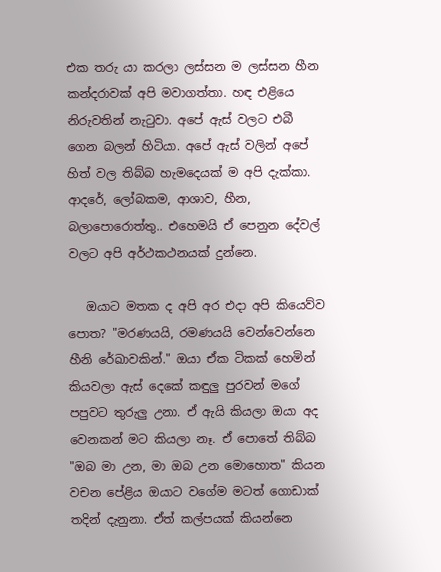එක තරු යා කරලා ලස්සන ම ලස්සන හීන කන්දරාවක් අපි මවාගත්තා. හඳ එළියෙ නිරුවතින් නැටුවා. අපේ ඇස් වලට එබී ගෙන බලන් හිටියා. අපේ ඇස් වලින් අපේ හිත් වල තිබ්බ හැමදෙයක් ම අපි දැක්කා. ආදරේ, ලෝබකම, ආශාව, හීන, බලාපොරොත්තු.. එහෙමයි ඒ පෙනුන දේවල් වලට අපි අර්ථකථනයක් දුන්නෙ.

   ඔයාට මතක ද අපි අර එදා අපි කියෙව්ව පොත? "මරණයයි, රමණයයි වෙන්වෙන්නෙ හීනි රේඛාවකින්." ඔයා ඒක ටිකක් හෙමින් කියවලා ඇස් දෙකේ කඳුලු පුරවන් මගේ පපුවට තුරුලු උනා. ඒ ඇයි කියලා ඔයා අද වෙනකන් මට කියලා නෑ. ඒ පොතේ තිබ්බ "ඔබ මා උන, මා ඔබ උන මොහොත" කියන වචන පේළිය ඔයාට වගේම මටත් ගොඩාක් තදින් දැනුනා. ඒත් කල්පයක් කියන්නෙ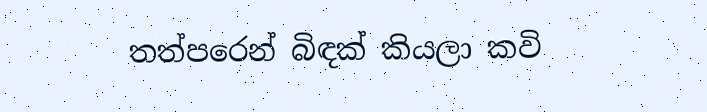තත්පරෙන් බිඳක් කියලා කවි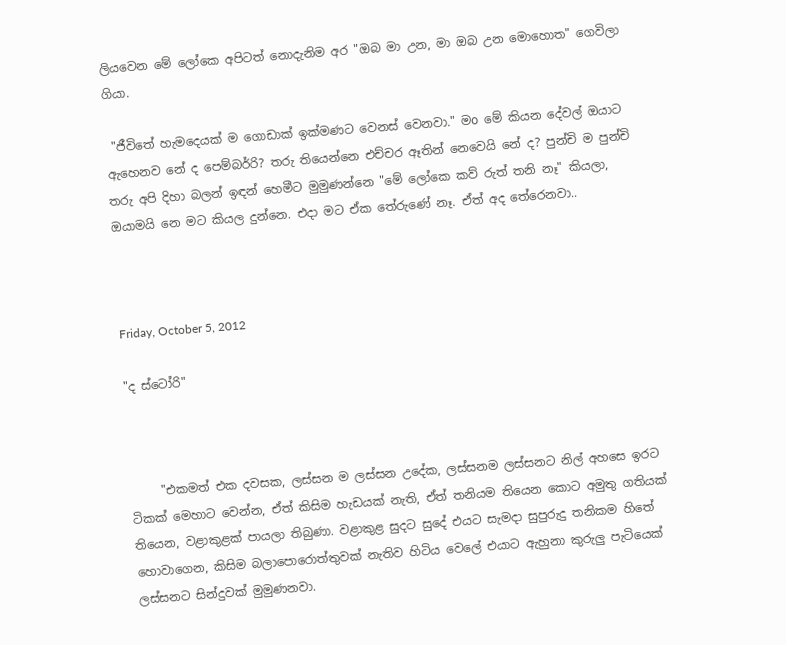ලියවෙන මේ ලෝකෙ අපිටත් නොදැනිම අර "ඔබ මා උන, මා ඔබ උන මොහොත" ගෙවිලා ගියා.

 "ජීවිතේ හැමදෙයක් ම ගොඩාක් ඉක්මණට වෙනස් වෙනවා." මo මේ කියන දේවල් ඔයාට ඇහෙනව නේ ද පෙම්බර්‍රි? තරු තියෙන්නෙ එච්චර ඈතින් නෙවෙයි නේ ද? පුන්චි ම පුන්චි තරු අපි දිහා බලන් ඉඳන් හෙමීට මුමුණන්නෙ "මේ ලෝකෙ කව් රුත් තනි නෑ" කියලා, ඔයාමයි නෙ මට කියල දුන්නෙ. එදා මට ඒක තේරුණේ නෑ. ඒත් අද තේරෙනවා..



Friday, October 5, 2012

"ද ස්ටෝරි"



     "එකමත් එක දවසක, ලස්සන ම ලස්සන උදේක, ලස්සනම ලස්සනට නිල් අහසෙ ඉරට ටිකක් මෙහාට වෙන්න, ඒත් කිසිම හැඩයක් නැති, ඒත් තනියම තියෙන කොට අමුතු ගතියක් තියෙන, වළාකුළක් පායලා තිබුණා. වළාකුළ සුදට සුදේ එයට සැමදා සුපුරුදු තනිකම හිතේ හොවාගෙන, කිසිම බලාපොරොත්තුවක් නැතිව හිටිය වෙලේ එයාට ඇහුනා කුරුලු පැටියෙක් ලස්සනට සින්දුවක් මුමුණනවා.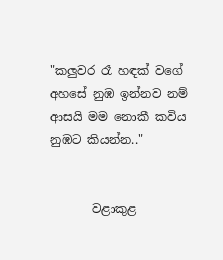"කලුවර රෑ හඳක් වගේ
අහසේ නුඹ ඉන්නව නම්
ආසයි මම නොකී කවිය
නුඹට කියන්න.."


       වළාකුළ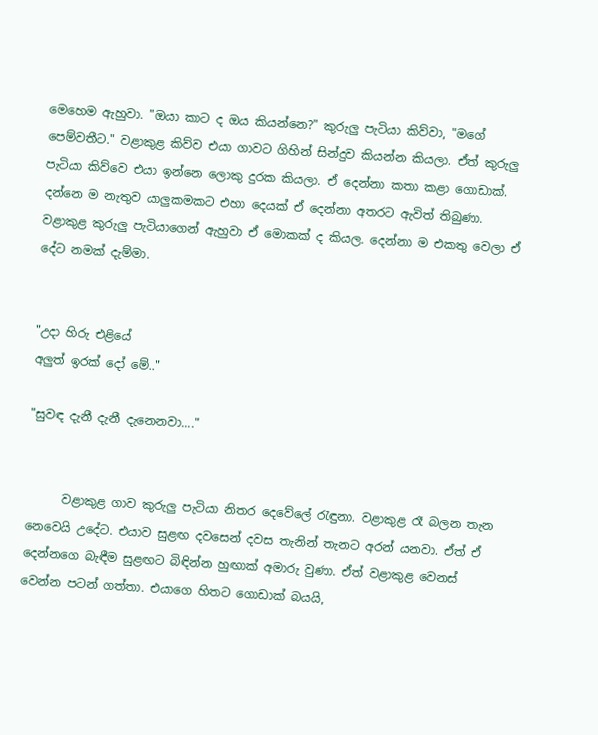මෙහෙම ඇහුවා. "ඔයා කාට ද ඔය කියන්නෙ?" කුරුලු පැටියා කිව්වා, "මගේ පෙම්වතීට." වළාකුළ කිව්ව එයා ගාවට ගිහින් සින්දුව කියන්න කියලා. ඒත් කුරුලු පැටියා කිව්වෙ එයා ඉන්නෙ ලොකු දුරක කියලා. ඒ දෙන්නා කතා කළා ගොඩාක්. දන්නෙ ම නැතුව යාලුකමකට එහා දෙයක් ඒ දෙන්නා අතරට ඇවිත් තිබුණා. වළාකුළ කුරුලු පැටියාගෙන් ඇහුවා ඒ මොකක් ද කියල. දෙන්නා ම එකතු වෙලා ඒ දේට නමක් දැම්මා.


"උදා හිරු එළියේ
අලුත් ඉරක් දෝ මේ.."

"සුවඳ දැනී දැනී දැනෙනවා...."


      වළාකුළ ගාව කුරුලු පැටියා නිතර දෙවේලේ රැඳුනා. වළාකුළ රෑ බලන තැන නෙවෙයි උදේට. එයාව සුළඟ දවසෙන් දවස තැනින් තැනට අරන් යනවා. ඒත් ඒ දෙන්නගෙ බැඳීම සුළඟට බිඳින්න හුඟාක් අමාරු වුණා. ඒත් වළාකුළ වෙනස් වෙන්න පටන් ගත්තා. එයාගෙ හිතට ගොඩාක් බයයි,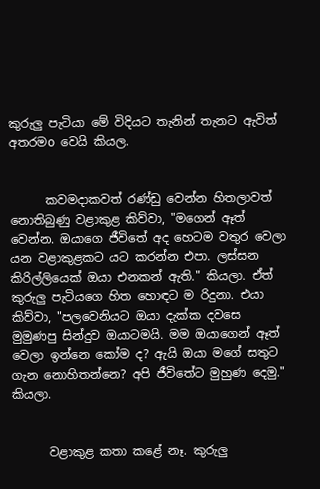කුරුලු පැටියා මේ විදියට තැනින් තැනට ඇවිත් අතරමo වෙයි කියල.


      කවමදාකවත් රණ්ඩු වෙන්න හිතලාවත් නොතිබුණු වළාකුළ කිව්වා, "මගෙන් ඈත් වෙන්න. ඔයාගෙ ජීවිතේ අද හෙටම වතුර වෙලා යන වළාකුළකට යට කරන්න එපා. ලස්සන කිරිල්ලියෙක් ඔයා එනකන් ඇති." කියලා. ඒත් කුරුලු පැටියගෙ හිත හොඳට ම රිදුනා. එයා කිව්වා, "පලවෙනියට ඔයා දැක්ක දවසෙ මුමුණපු සින්දුව ඔයාටමයි. මම ඔයාගෙන් ඈත් වෙලා ඉන්නෙ කෝම ද? ඇයි ඔයා මගේ සතුට ගැන නොහිතන්නෙ? අපි ජීවිතේට මුහුණ දෙමු." කියලා.


      වළාකුළ කතා කළේ නෑ. කුරුලු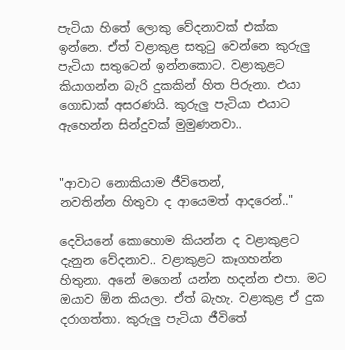පැටියා හිතේ ලොකු වේදනාවක් එක්ක ඉන්නෙ. ඒත් වළාකුළ සතුටු වෙන්නෙ කුරුලු පැටියා සතුටෙන් ඉන්නකොට. වළාකුළට කියාගන්න බැරි දුකකින් හිත පිරුනා. එයා ගොඩාක් අසරණයි. කුරුලු පැටියා එයාට ඇහෙන්න සින්දුවක් මුමුණනවා..


"ආවාට නොකියාම ජීවිතෙන්,
නවතින්න හිතුවා ද ආයෙමත් ආදරෙන්.."

දෙවියනේ කොහොම කියන්න ද වළාකුළට දැනුන වේදනාව.. වළාකුළට කෑගහන්න හිතුනා. අනේ මගෙන් යන්න හදන්න එපා. මට ඔයාව ඕන කියලා. ඒත් බැහැ. වළාකුළ ඒ දුක දරාගත්තා. කුරුලු පැටියා ජීවිතේ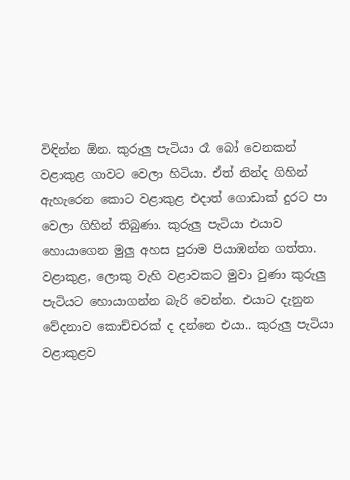විඳින්න ඕන. කුරුලු පැටියා රෑ බෝ වෙනකන් වළාකුළ ගාවට වෙලා හිටියා. ඒත් නින්ද ගිහින් ඇහැරෙන කොට වළාකුළ එදාත් ගොඩාක් දුරට පා වෙලා ගිහින් තිබුණා. කුරුලු පැටියා එයාව හොයාගෙන මුලු අහස පුරාම පියාඹන්න ගත්තා. වළාකුළ, ලොකු වැහි වළාවකට මුවා වුණා කුරුලු පැටියට හොයාගන්න බැරි වෙන්න. එයාට දැනුන වේදනාව කොච්චරක් ද දන්නෙ එයා.. කුරුලු පැටියා වළාකුළව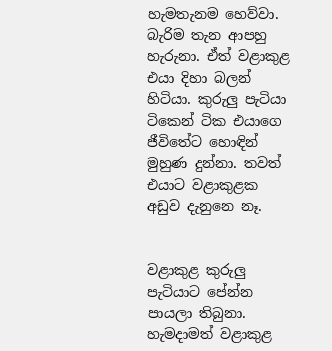හැමතැනම හෙව්වා. බැරිම තැන ආපහු හැරුනා. ඒත් වළාකුළ එයා දිහා බලන් හිටියා. කුරුලු පැටියා ටිකෙන් ටික එයාගෙ ජීවිතේට හොඳින් මුහුණ දුන්නා. තවත් එයාට වළාකුළක අඩුව දැනුනෙ නෑ.


වළාකුළ කුරුලු පැටියාට පේන්න පායලා තිබුනා. හැමදාමත් වළාකුළ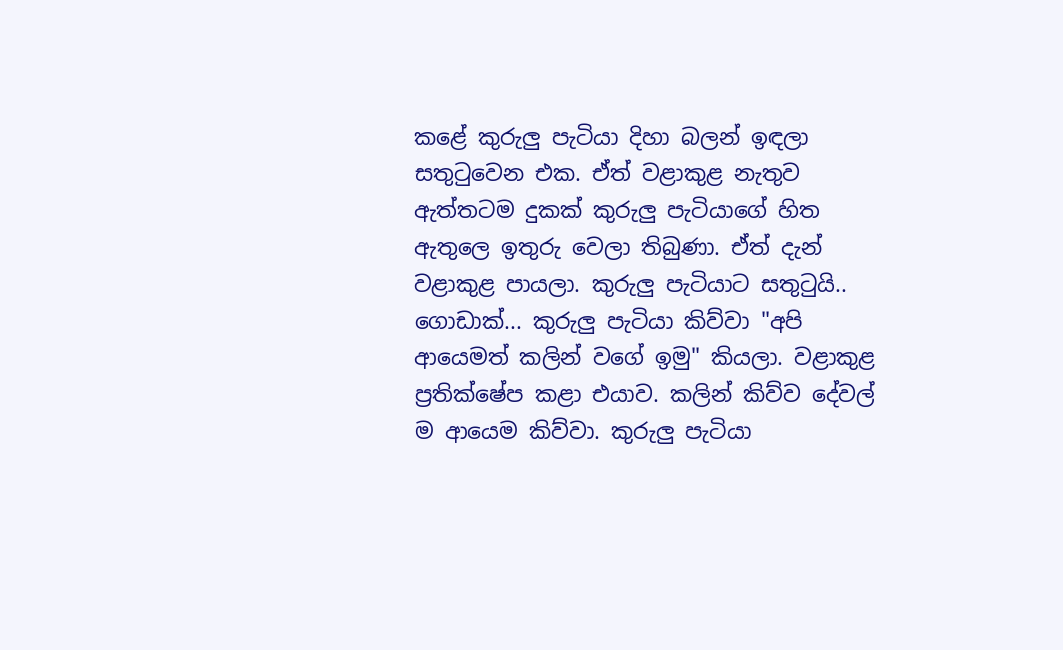කළේ කුරුලු පැටියා දිහා බලන් ඉඳලා සතුටුවෙන එක. ඒත් වළාකුළ නැතුව ඇත්තටම දුකක් කුරුලු පැටියාගේ හිත ඇතුලෙ ඉතුරු වෙලා තිබුණා. ඒත් දැන් වළාකුළ පායලා. කුරුලු පැටියාට සතුටුයි.. ගොඩාක්... කුරුලු පැටියා කිව්වා "අපි ආයෙමත් කලින් වගේ ඉමු" කියලා. වළාකුළ ප්‍රතික්ෂේප කළා එයාව. කලින් කිව්ව දේවල් ම ආයෙම කිව්වා. කුරුලු පැටියා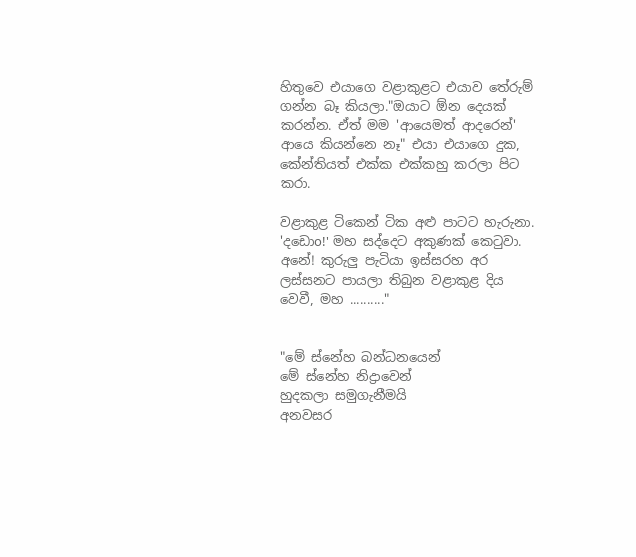හිතුවෙ එයාගෙ වළාකුළට එයාව තේරුම් ගන්න බෑ කියලා."ඔයාට ඕන දෙයක් කරන්න. ඒත් මම 'ආයෙමත් ආදරෙන්' ආයෙ කියන්නෙ නෑ" එයා එයාගෙ දුක, කේන්තියත් එක්ක එක්කහු කරලා පිට කරා.

වළාකුළ ටිකෙන් ටික අළු පාටට හැරුනා. 'දඩොo!' මහ සද්දෙට අකුණක් කෙටුවා. අනේ! කුරුලු පැටියා ඉස්සරහ අර ලස්සනට පායලා තිබුන වළාකුළ දිය වෙවී, මහ .........."


"මේ ස්නේහ බන්ධනයෙන්
මේ ස්නේහ නිද්‍රාවෙන්
හුදකලා සමුගැනීමයි
අනවසර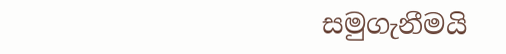සමුගැනීමයි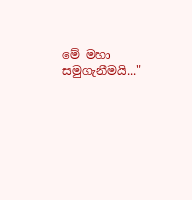මේ මහා සමුගැනීමයි..."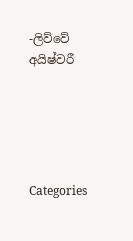-ලිව්වේ අයිෂ්වරී





Categories